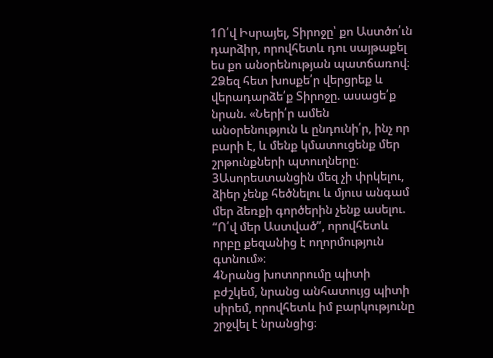1Ո՛վ Իսրայել, Տիրոջը՝ քո Աստծո՛ւն դարձիր, որովհետև դու սայթաքել ես քո անօրենության պատճառով։
2Ձեզ հետ խոսքե՛ր վերցրեք և վերադարձե՛ք Տիրոջը. ասացե՛ք նրան. «Ների՛ր ամեն անօրենություն և ընդունի՛ր, ինչ որ բարի է, և մենք կմատուցենք մեր շրթունքների պտուղները։
3Ասորեստանցին մեզ չի փրկելու, ձիեր չենք հեծնելու և մյուս անգամ մեր ձեռքի գործերին չենք ասելու. “Ո՛վ մեր Աստված”, որովհետև որբը քեզանից է ողորմություն գտնում»։
4Նրանց խոտորումը պիտի բժշկեմ, նրանց անհատույց պիտի սիրեմ, որովհետև իմ բարկությունը շրջվել է նրանցից։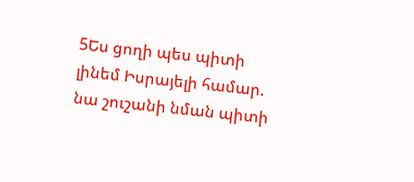5Ես ցողի պես պիտի լինեմ Իսրայելի համար. նա շուշանի նման պիտի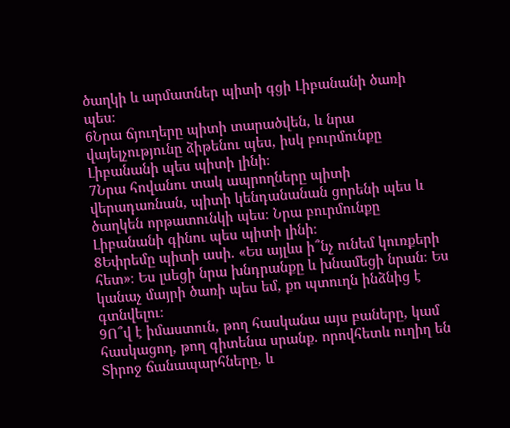ծաղկի և արմատներ պիտի գցի Լիբանանի ծառի պես։
6Նրա ճյուղերը պիտի տարածվեն, և նրա վայելչությունը ձիթենու պես, իսկ բուրմունքը Լիբանանի պես պիտի լինի։
7Նրա հովանու տակ ապրողները պիտի վերադառնան, պիտի կենդանանան ցորենի պես և ծաղկեն որթատունկի պես։ Նրա բուրմունքը Լիբանանի գինու պես պիտի լինի։
8Եփրեմը պիտի ասի. «Ես այլևս ի՞նչ ունեմ կուռքերի հետ»։ Ես լսեցի նրա խնդրանքը և խնամեցի նրան։ Ես կանաչ մայրի ծառի պես եմ, քո պտուղն ինձնից է գտնվելու։
9Ո՞վ է իմաստուն, թող հասկանա այս բաները, կամ հասկացող, թող գիտենա սրանք. որովհետև ուղիղ են Տիրոջ ճանապարհները, և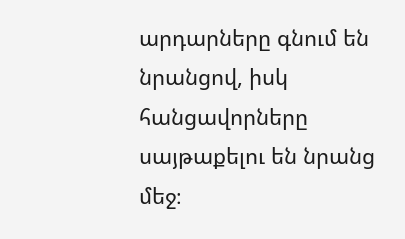արդարները գնում են նրանցով, իսկ հանցավորները սայթաքելու են նրանց մեջ։